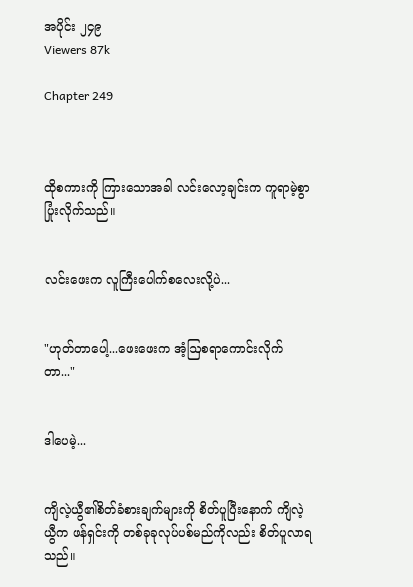အပိုင်း ၂၄၉
Viewers 87k

Chapter 249



ထိုစကားကို ကြားသောအခါ လင်းလော့ချင်းက ကူရာမဲ့စွာ ပြုံးလိုက်သည်။


လင်းဖေးက လူကြီးပေါက်စလေးလို့ပဲ...


"ဟုတ်တာပေါ့...ဖေးဖေးက အံ့ဩစရာကောင်းလိုက်တာ..."


ဒါပေမဲ့...


ကျိလဲ့ယွီ၏စိတ်ခံစားချက်များကို စိတ်ပူပြီးနောက် ကျိလဲ့ယွီက ဖန်ရှင်းကို တစ်ခုခုလုပ်ပစ်မည်ကိုလည်း စိတ်ပူလာရသည်။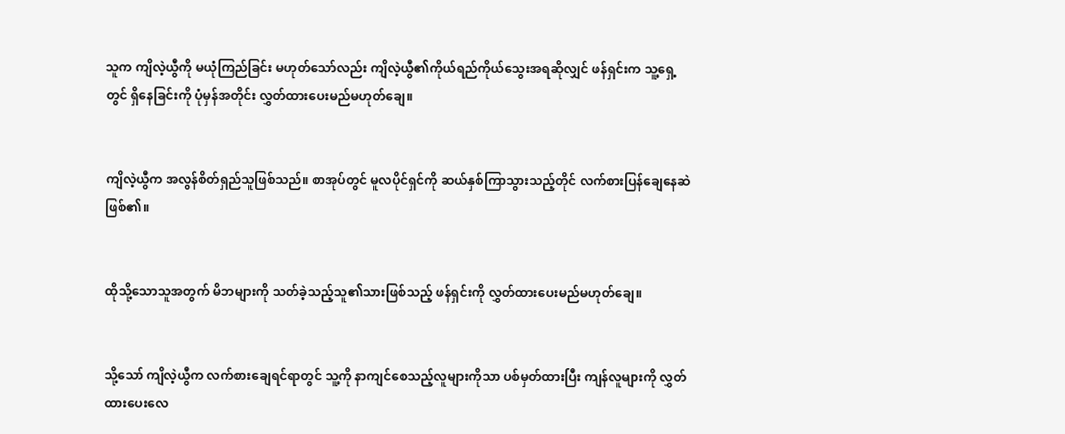သူက ကျိလဲ့ယွီကို မယုံကြည်ခြင်း မဟုတ်သော်လည်း ကျိလဲ့ယွီ၏ကိုယ်ရည်ကိုယ်သွေးအရဆိုလျှင် ဖန်ရှင်းက သူ့ရှေ့တွင် ရှိနေခြင်းကို ပုံမှန်အတိုင်း လွှတ်ထားပေးမည်မဟုတ်ချေ။


ကျိလဲ့ယွီက အလွန်စိတ်ရှည်သူဖြစ်သည်။ စာအုပ်တွင် မူလပိုင်ရှင်ကို ဆယ်နှစ်ကြာသွားသည့်တိုင် လက်စားပြန်ချေနေဆဲဖြစ်၏။


ထိုသို့သောသူအတွက် မိဘများကို သတ်ခဲ့သည့်သူ၏သားဖြစ်သည့် ဖန်ရှင်းကို လွှတ်ထားပေးမည်မဟုတ်ချေ။


သို့သော် ကျိလဲ့ယွီက လက်စားချေရင်ရာတွင် သူ့ကို နာကျင်စေသည့်လူများကိုသာ ပစ်မှတ်ထားပြီး ကျန်လူများကို လွှတ်ထားပေးလေ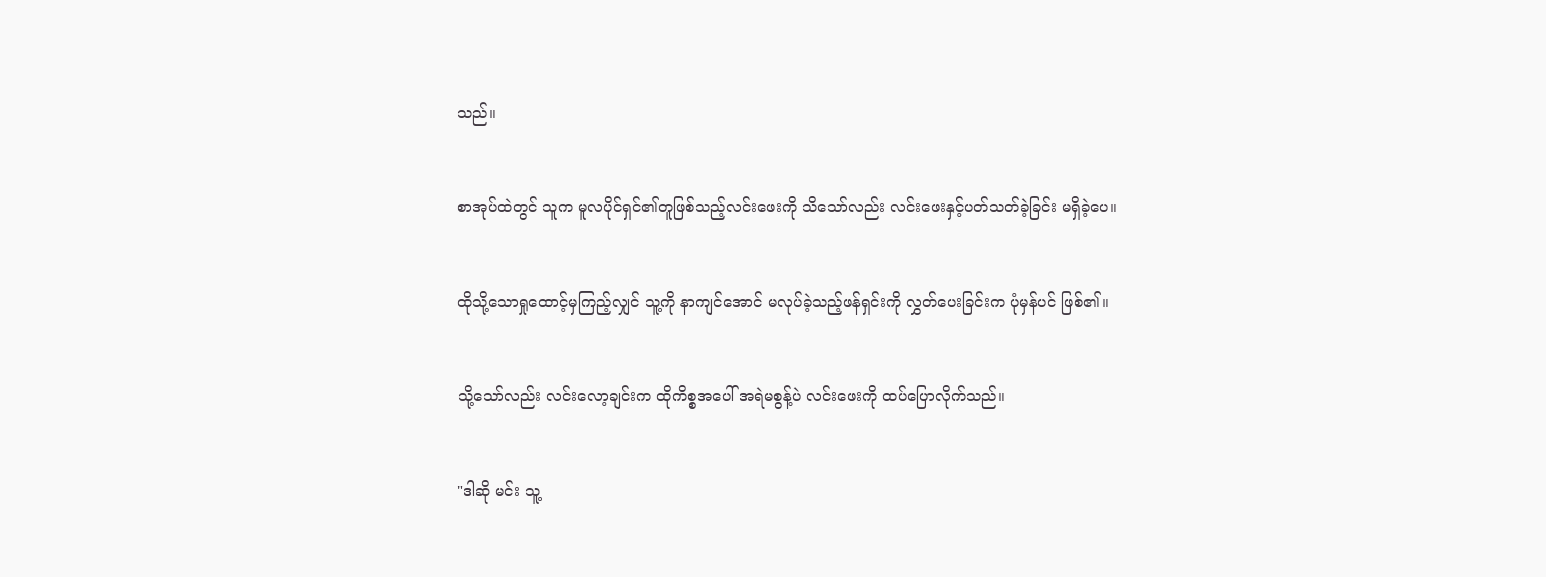သည်။


စာအုပ်ထဲတွင် သူက မူလပိုင်ရှင်၏တူဖြစ်သည့်လင်းဖေးကို သိသော်လည်း လင်းဖေးနှင့်ပတ်သတ်ခဲ့ခြင်း မရှိခဲ့ပေ။


ထိုသို့သောရှုထောင့်မှကြည့်လျှင် သူ့ကို နာကျင်အောင် မလုပ်ခဲ့သည့်ဖန်ရှင်းကို လွှတ်ပေးခြင်းက ပုံမှန်ပင် ဖြစ်၏။


သို့သော်လည်း လင်းလော့ချင်းက ထိုကိစ္စအပေါ် အရဲမစွန့်ပဲ လင်းဖေးကို ထပ်ပြောလိုက်သည်။


"ဒါဆို မင်း သူ့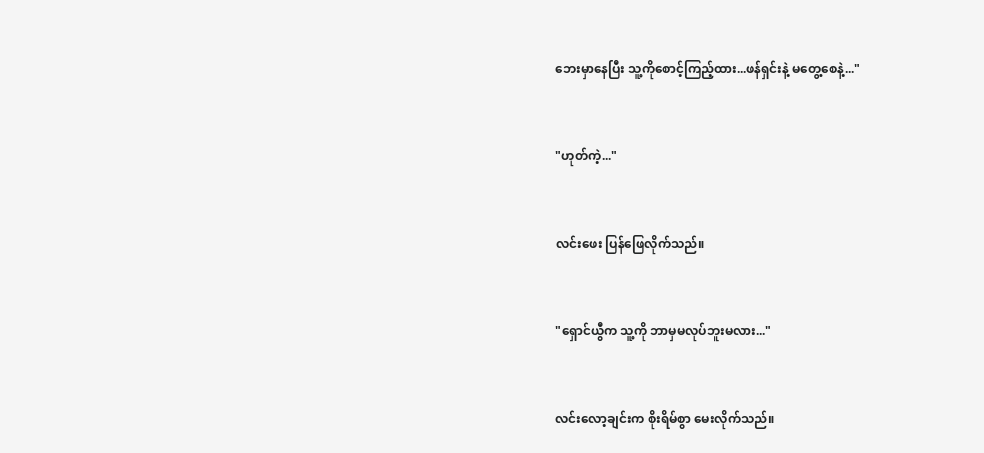ဘေးမှာနေပြီး သူ့ကိုစောင့်ကြည့်ထား...ဖန်ရှင်းနဲ့ မတွေ့စေနဲ့..."


"ဟုတ်ကဲ့..."


လင်းဖေး ပြန်ဖြေလိုက်သည်။


"ရှောင်ယွီက သူ့ကို ဘာမှမလုပ်ဘူးမလား..."


လင်းလော့ချင်းက စိုးရိမ်စွာ မေးလိုက်သည်။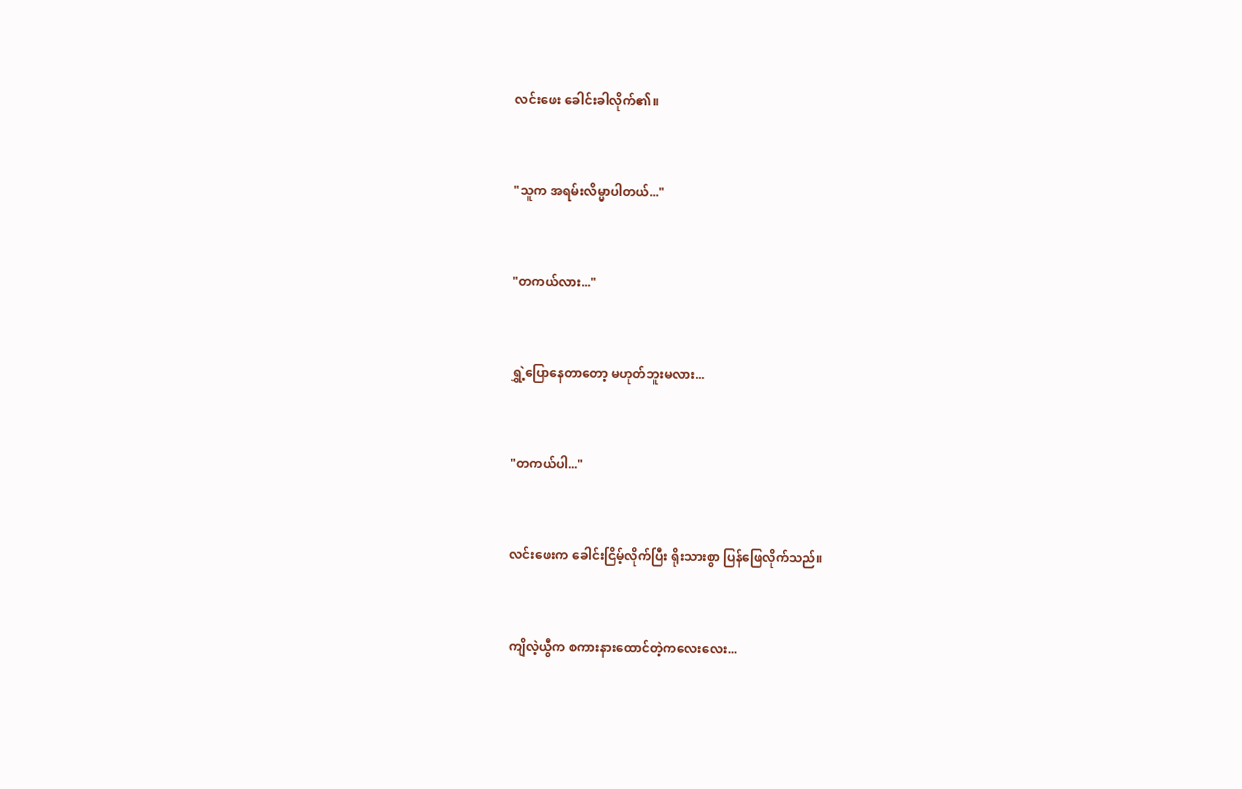လင်းဖေး ခေါင်းခါလိုက်၏။


"သူက အရမ်းလိမ္မာပါတယ်..."


"တကယ်လား..."


ရွှဲ့ပြောနေတာတော့ မဟုတ်ဘူးမလား...


"တကယ်ပါ..."


လင်းဖေးက ခေါင်းငြိမ့်လိုက်ပြီး ရိုးသားစွာ ပြန်ဖြေလိုက်သည်။


ကျိလဲ့ယွီက စကားနားထောင်တဲ့ကလေးလေး...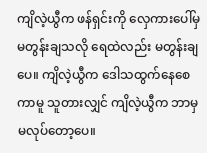ကျိလဲ့ယွီက ဖန်ရှင်းကို လှေကားပေါ်မှ မတွန်းချသလို ရေထဲလည်း မတွန်းချပေ။ ကျိလဲ့ယွီက ဒေါသထွက်နေစေကာမူ သူတားလျှင် ကျိလဲ့ယွီက ဘာမှမလုပ်တော့ပေ။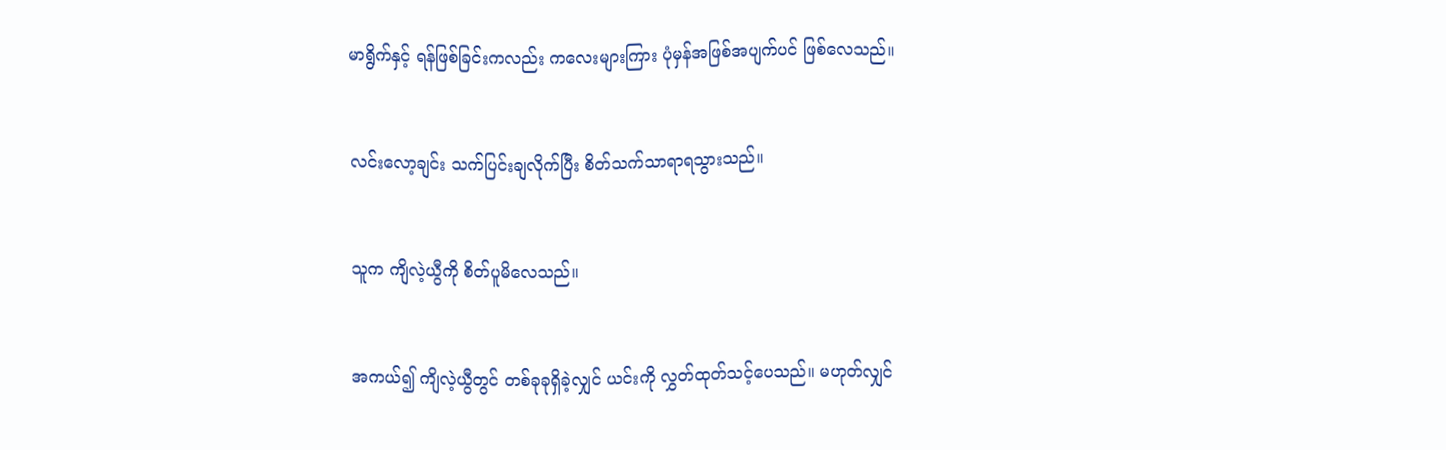မာရွိက်နှင့် ရန်ဖြစ်ခြင်းကလည်း ကလေးများကြား ပုံမှန်အဖြစ်အပျက်ပင် ဖြစ်လေသည်။


လင်းလော့ချင်း သက်ပြင်းချလိုက်ပြီး စိတ်သက်သာရာရသွားသည်။


သူက ကျိလဲ့ယွီကို စိတ်ပူမိလေသည်။


အကယ်၍ ကျိလဲ့ယွီတွင် တစ်ခုခုရှိခဲ့လျှင် ယင်းကို လွှတ်ထုတ်သင့်ပေသည်။ မဟုတ်လျှင်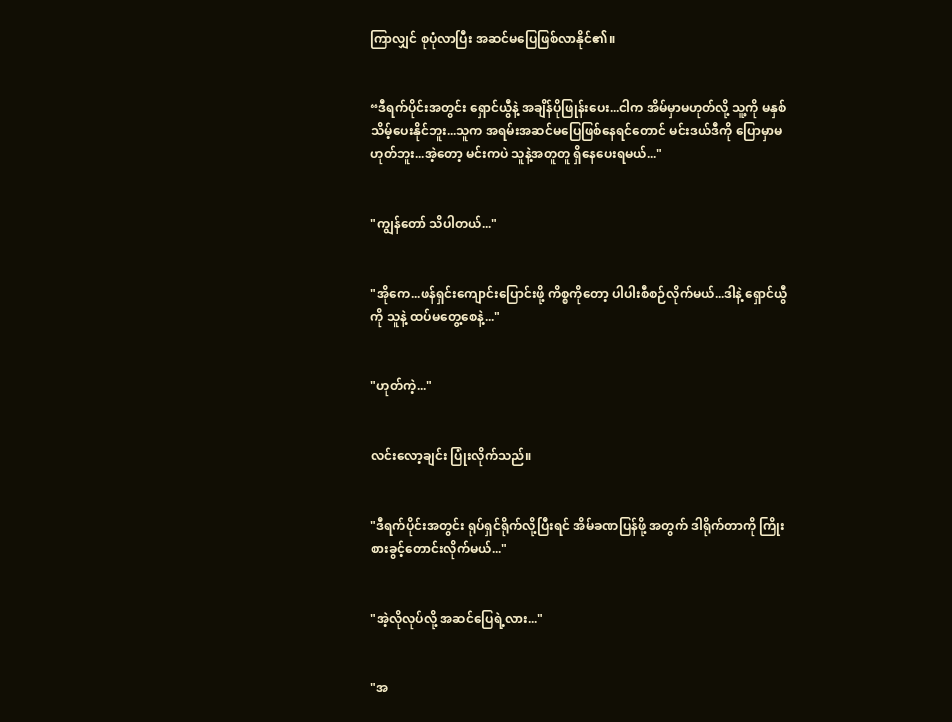ကြာလျှင် စုပုံလာပြီး အဆင်မပြေဖြစ်လာနိုင်၏။


“ဒီရက်ပိုင်းအတွင်း ရှောင်ယွီနဲ့ အချိန်ပိုဖြုန်းပေး...ငါက အိမ်မှာမဟုတ်လို့ သူ့ကို မနှစ်သိမ့်ပေးနိုင်ဘူး...သူက အရမ်းအဆင်မပြေဖြစ်နေရင်တောင် မင်းဒယ်ဒီကို ပြောမှာမဟုတ်ဘူး...အဲ့တော့ မင်းကပဲ သူနဲ့အတူတူ ရှိနေပေးရမယ်..."


"ကျွန်တော် သိပါတယ်..."


"အိုကေ...ဖန်ရှင်းကျောင်းပြောင်းဖို့ ကိစ္စ‌ကိုတော့ ပါပါးစီစဉ်လိုက်မယ်...ဒါနဲ့ ရှောင်ယွီကို သူနဲ့ ထပ်မတွေ့စေနဲ့..."


"ဟုတ်ကဲ့..."


လင်းလော့ချင်း ပြုံးလိုက်သည်။


"ဒီရက်ပိုင်းအတွင်း ရုပ်ရှင်ရိုက်လို့ပြီးရင် အိမ်ခဏပြန်ဖို့ အတွက် ဒါရိုက်တာကို ကြိုးစားခွင့်တောင်းလိုက်မယ်..."


"အဲ့လိုလုပ်လို့ အဆင်ပြေရဲ့လား..."


"အ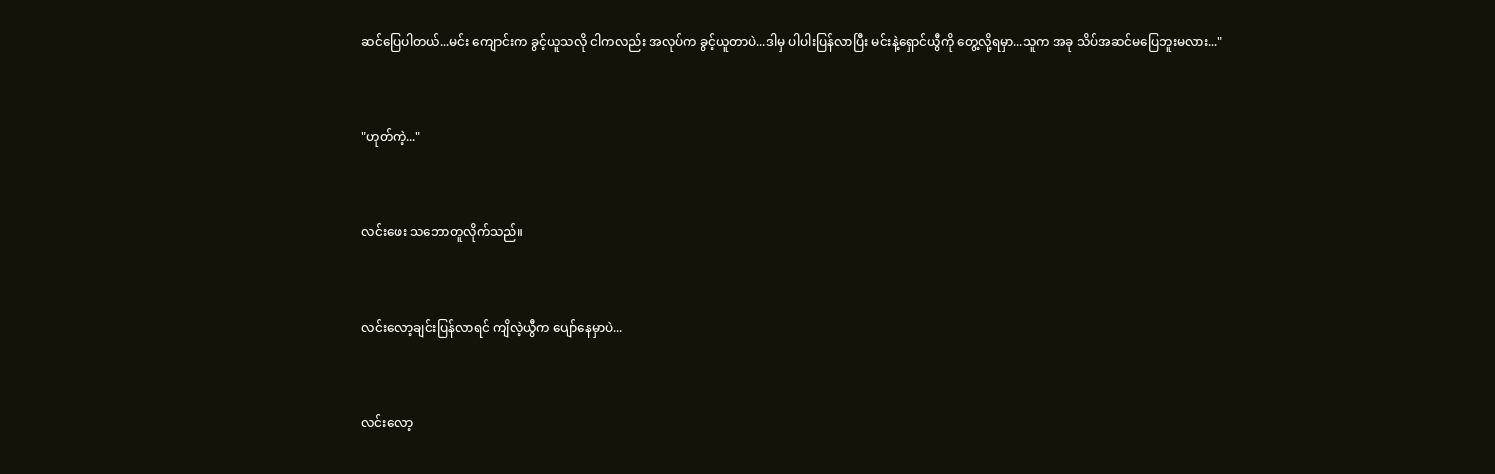ဆင်ပြေပါတယ်...မင်း ကျောင်းက ခွင့်ယူသလို ငါကလည်း အလုပ်က ခွင့်ယူတာပဲ...ဒါမှ ပါပါးပြန်လာပြီး မင်းနဲ့ရှောင်ယွီကို တွေ့လို့ရမှာ...သူက အခု သိပ်အဆင်မပြေဘူးမလား..."


"ဟုတ်ကဲ့..."


လင်းဖေး သဘောတူလိုက်သည်။


လင်းလော့ချင်းပြန်လာရင် ကျိလဲ့ယွီက ပျော်နေမှာပဲ...


လင်းလော့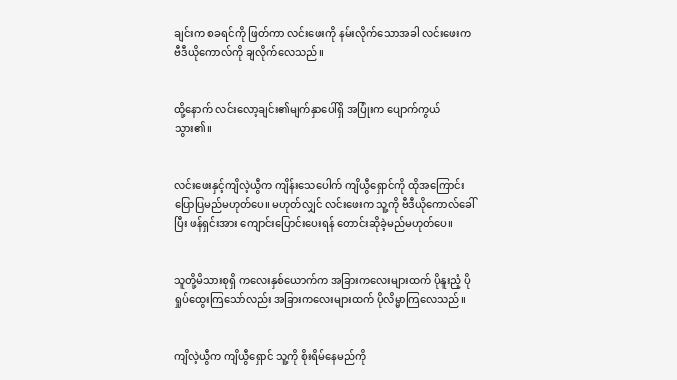ချင်းက စခရင်ကို ဖြတ်ကာ လင်းဖေးကို နမ်းလိုက်သောအခါ လင်းဖေးက ဗီဒီယိုကောလ်ကို ချလိုက်လေသည်။


ထို့နောက် လင်းလော့ချင်း၏မျက်နှာပေါ်ရှိ အပြုံးက ပျောက်ကွယ်သွား၏။


လင်းဖေးနှင့်ကျိလဲ့ယွီက ကျိန်းသေပေါက် ကျိယွီရှောင်ကို ထိုအကြောင်း ပြောပြမည်မဟုတ်ပေ။ မဟုတ်လျှင် လင်းဖေးက သူ့ကို ဗီဒီယိုကောလ်ခေါ်ပြီး ဖန်ရှင်းအား ကျောင်းပြောင်းပေးရန် တောင်းဆိုခဲ့မည်မဟုတ်ပေ။


သူတို့မိသားစုရှိ ကလေးနှစ်ယောက်က အခြားကလေးများထက် ပိုနူးညံ့ ပိုရှုပ်ထွေးကြသော်လည်း အခြားကလေးများထက် ပိုလိမ္မာကြလေသည်။


ကျိလဲ့ယွီက ကျိယွီရှောင် သူ့ကို စိုးရိမ်နေမည်ကို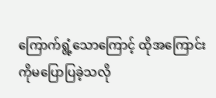ကြောက်ရွံ့သောကြောင့် ထိုအကြောင်းကိုမပြောပြခဲ့သလို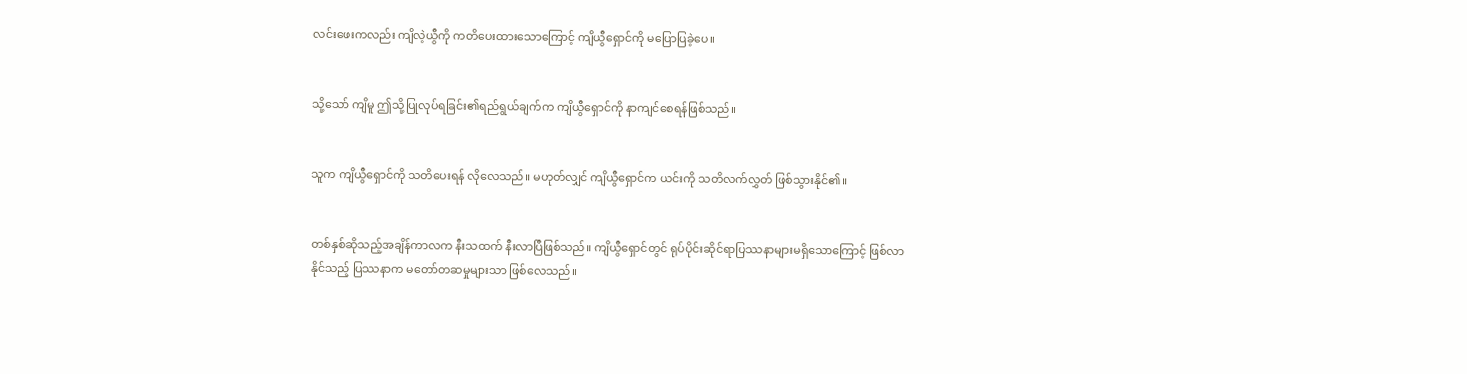လင်းဖေးကလည်း ကျိလဲ့ယွီကို ကတိပေးထားသောကြောင့် ကျိယွီရှောင်ကို မပြောပြခဲ့ပေ။


သို့သော် ကျိမူ ဤသို့ပြုလုပ်ရခြင်း၏ရည်ရွယ်ချက်က ကျိယွီရှောင်ကို နာကျင်စေရန်ဖြစ်သည်။


သူက ကျိယွီရှောင်ကို သတိပေးရန် လိုလေသည်။ မဟုတ်လျှင် ကျိယွီရှောင်က ယင်းကို သတိလက်လွှတ် ဖြစ်သွားနိုင်၏။


တစ်နှစ်ဆိုသည့်အချိန်ကာလက နီးသထက် နီးလာပြီဖြစ်သည်။ ကျိယွီရှောင်တွင် ရုပ်ပိုင်းဆိုင်ရာပြဿနာများမရှိသောကြောင့် ဖြစ်လာနိုင်သည့် ပြဿနာက မတော်တဆမှုများသာ ဖြစ်လေသည်။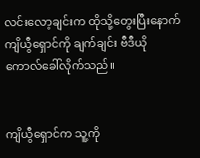လင်းလော့ချင်းက ထိုသို့တွေးပြီးနောက် ကျိယွီရှောင်ကို ချက်ချင်း ဗီဒီယိုကောလ်ခေါ်လိုက်သည်။


ကျိယွီရှောင်က သူ့ကို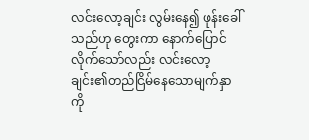လင်းလော့ချင်း လွမ်းနေ၍ ဖုန်းခေါ်သည်ဟု တွေးကာ နောက်ပြောင်လိုက်သော်လည်း လင်းလော့ချင်း၏တည်ငြိမ်နေသောမျက်နှာကို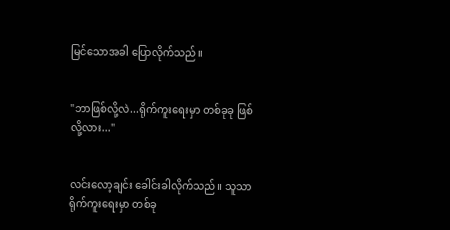မြင်သောအခါ ပြောလိုက်သည်။


"ဘာဖြစ်လို့လဲ...ရိုက်ကူးရေးမှာ တစ်ခုခု ဖြစ်လို့လား..."


လင်းလော့ချင်း ခေါင်းခါလိုက်သည်။ သူသာ ရိုက်ကူးရေးမှာ တစ်ခု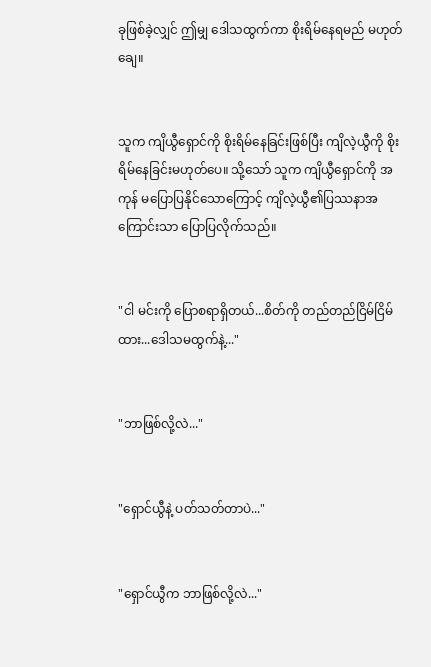ခုဖြစ်ခဲ့လျှင် ဤမျှ ဒေါသထွက်ကာ စိုးရိမ်နေရမည် မဟုတ်ချေ။


သူက ကျိယွီရှောင်ကို စိုးရိမ်နေခြင်းဖြစ်ပြီး ကျိလဲ့ယွီကို စိုးရိမ်နေခြင်းမဟုတ်ပေ။ သို့သော် သူက ကျိယွီရှောင်ကို အကုန် မပြောပြနိုင်သောကြောင့် ကျိလဲ့ယွီ၏ပြဿနာအကြောင်းသာ ပြောပြလိုက်သည်။


"ငါ မင်းကို ပြောစရာရှိတယ်...စိတ်ကို တည်တည်ငြိမ်ငြိမ်ထား...ဒေါသမထွက်နဲ့..."


"ဘာဖြစ်လို့လဲ..."


"ရှောင်ယွီနဲ့ ပတ်သတ်တာပဲ..."


"ရှောင်ယွီက ဘာဖြစ်လို့လဲ..."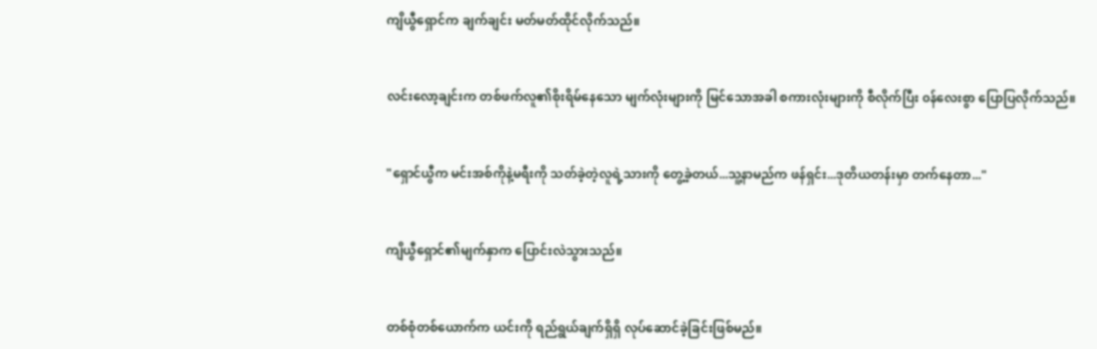ကျိယွီရှောင်က ချက်ချင်း မတ်မတ်ထိုင်လိုက်သည်။


လင်းလော့ချင်းက တစ်ဖက်လူ၏စိုးရိမ်နေသော မျက်လုံးများကို မြင်သောအခါ စကားလုံးများကို စီလိုက်ပြီး ၀န်လေးစွာ ပြောပြလိုက်သည်။


"ရှောင်ယွီက မင်းအစ်ကိုနဲ့မရီးကို သတ်ခဲ့တဲ့လူရဲ့သားကို တွေ့ခဲ့တယ်...သူ့နာမည်က ဖန်ရှင်း...ဒုတိယတန်းမှာ တက်နေတာ..."


ကျိယွီရှောင်၏မျက်နှာက ပြောင်းလဲသွားသည်။


တစ်စုံတစ်ယောက်က ယင်းကို ရည်ရွယ်ချက်ရှိရှိ လုပ်ဆောင်ခဲ့ခြင်းဖြစ်မည်။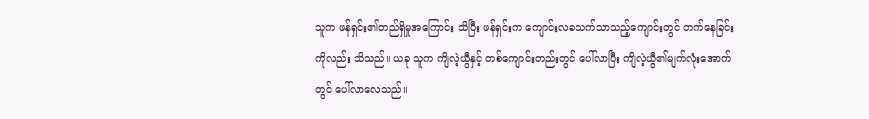သူက ဖန်ရှင်း၏တည်ရှိမှုအကြောင်း သိပြီး ဖန်ရှင်းက ကျောင်းလခသက်သာသည့်ကျောင်းတွင် တက်နေခြင်းကိုလည်း သိသည်။ ယခု သူက ကျိလဲ့ယွီနှင့် တစ်ကျောင်းတည်းတွင် ပေါ်လာပြီး ကျိလဲ့ယွီ၏မျက်လုံးအောက်တွင် ပေါ်လာလေသည်။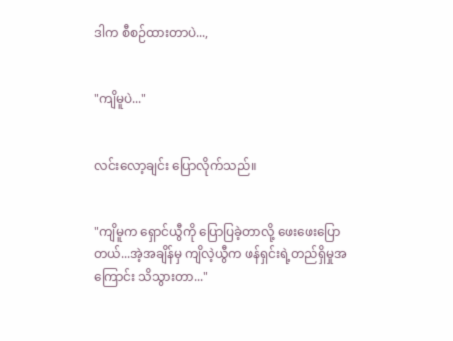ဒါက စီစဉ်ထားတာပဲ...,


"ကျိမူပဲ..."


လင်းလော့ချင်း ပြောလိုက်သည်။


"ကျိမူက ရှောင်ယွီကို ပြောပြခဲ့တာလို့ ဖေးဖေးပြောတယ်...အဲ့အချိန်မှ ကျိလဲ့ယွီက ဖန်ရှင်းရဲ့တည်ရှိမှုအကြောင်း သိသွားတာ..."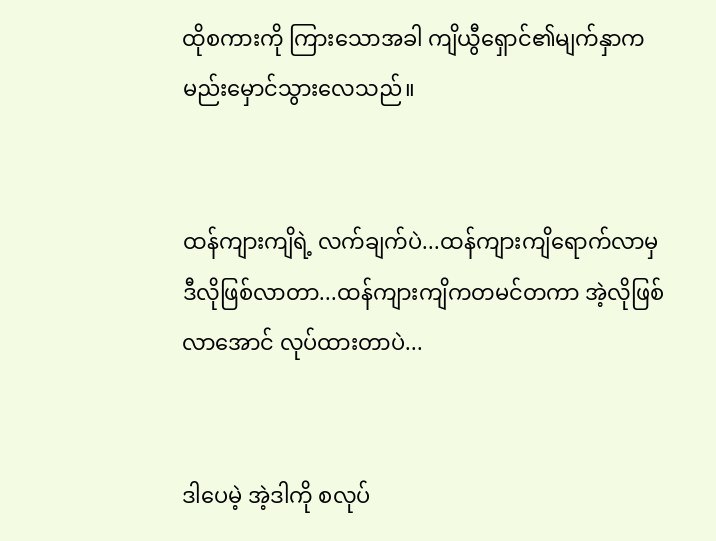ထိုစကားကို ကြားသောအခါ ကျိယွီရှောင်၏မျက်နှာက မည်းမှောင်သွားလေသည်။


ထန်ကျားကျိရဲ့ လက်ချက်ပဲ...ထန်ကျားကျိရောက်လာမှ ဒီလိုဖြစ်လာတာ...ထန်ကျားကျိကတမင်တကာ အဲ့လိုဖြစ်လာအောင် လုပ်ထားတာပဲ...


ဒါပေမဲ့ အဲ့ဒါကို စလုပ်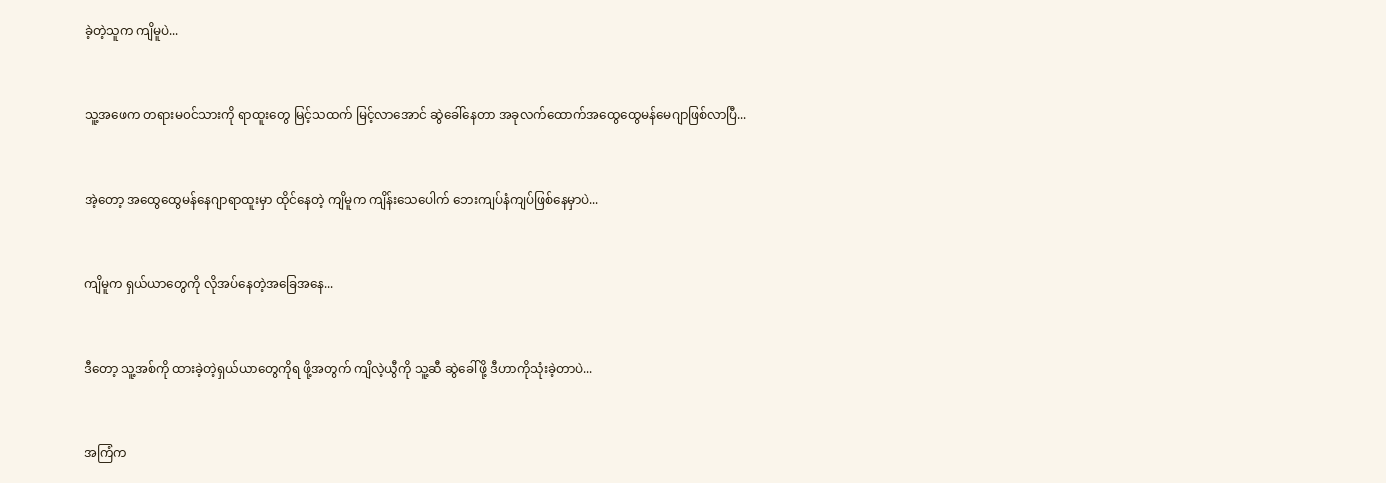ခဲ့တဲ့သူက ကျိမူပဲ...


သူ့အဖေက တရားမ၀င်သားကို ရာထူးတွေ မြင့်သထက် မြင့်လာအောင် ဆွဲခေါ်နေတာ အခုလက်ထောက်အထွေထွေမန်မေဂျာဖြစ်လာပြီ...


အဲ့တော့ အထွေထွေမန်နေဂျာရာထူးမှာ ထိုင်နေတဲ့ ကျိမူက ကျိန်းသေပေါက် ဘေးကျပ်နံကျပ်ဖြစ်နေမှာပဲ...


ကျိမူက ရှယ်ယာတွေကို လိုအပ်နေတဲ့အခြေအနေ...


ဒီတော့ သူ့အစ်ကို ထားခဲ့တဲ့ရှယ်ယာတွေကိုရ ဖို့အတွက် ကျိလဲ့ယွီကို သူ့ဆီ ဆွဲခေါ်ဖို့ ဒီဟာကိုသုံးခဲ့တာပဲ...


အကြံက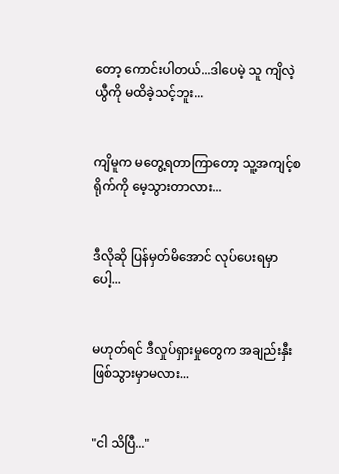တော့ ကောင်းပါတယ်...ဒါပေမဲ့ သူ ကျိလဲ့ယွီကို မထိခဲ့သင့်ဘူး...


ကျိမူက မတွေ့ရတာကြာတော့ သူ့အကျင့်စရိုက်ကို မေ့သွားတာလား...


ဒီလိုဆို ပြန်မှတ်မိအောင် လုပ်ပေးရမှာပေါ့...


မဟုတ်ရင် ဒီလှုပ်ရှားမှုတွေက အချည်းနှီးဖြစ်သွားမှာမလား...


"ငါ သိပြီ..."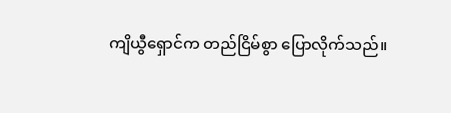ကျိယွီရှောင်က တည်ငြိမ်စွာ ပြောလိုက်သည်။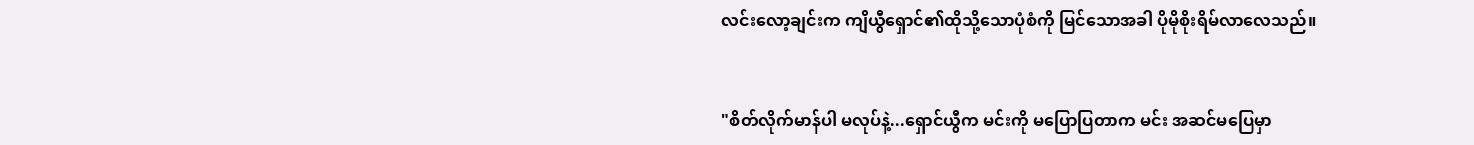လင်းလော့ချင်းက ကျိယွီရှောင်၏ထိုသို့သောပုံစံကို မြင်သောအခါ ပိုမိုစိုးရိမ်လာလေသည်။


"စိတ်လိုက်မာန်ပါ မလုပ်နဲ့...ရှောင်ယွီက မင်းကို မပြောပြတာက မင်း အဆင်မပြေမှာ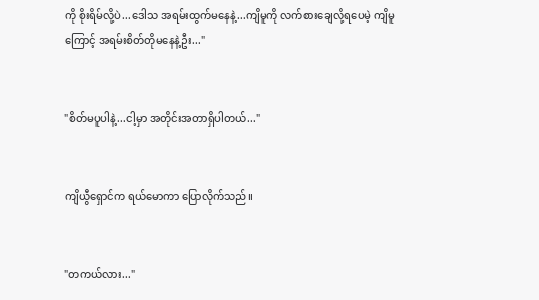ကို စိုးရိမ်လို့ပဲ...ဒေါသ အရမ်းထွက်မနေနဲ့...ကျိမူကို လက်စားချေလို့ရပေမဲ့ ကျိမူကြောင့် အရမ်းစိတ်တိုမနေနဲ့ဦး..."


"စိတ်မပူပါနဲ့...ငါ့မှာ အတိုင်းအတာရှိပါတယ်..."


ကျိယွီရှောင်က ရယ်မောကာ ပြောလိုက်သည်။


"တကယ်လား..."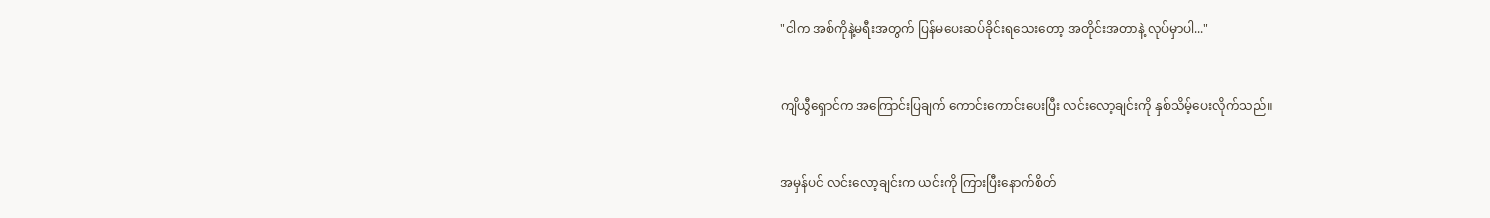"ငါက အစ်ကိုနဲ့မရီးအတွက် ပြန်မပေးဆပ်ခိုင်းရ‌သေးတော့ အတိုင်းအတာနဲ့ လုပ်မှာပါ..."


ကျိယွီရှောင်က အကြောင်းပြချက် ကောင်းကောင်းပေးပြီး လင်းလော့ချင်းကို နှစ်သိမ့်ပေးလိုက်သည်။


အမှန်ပင် လင်းလော့ချင်းက ယင်းကို ကြားပြီးနောက်စိတ်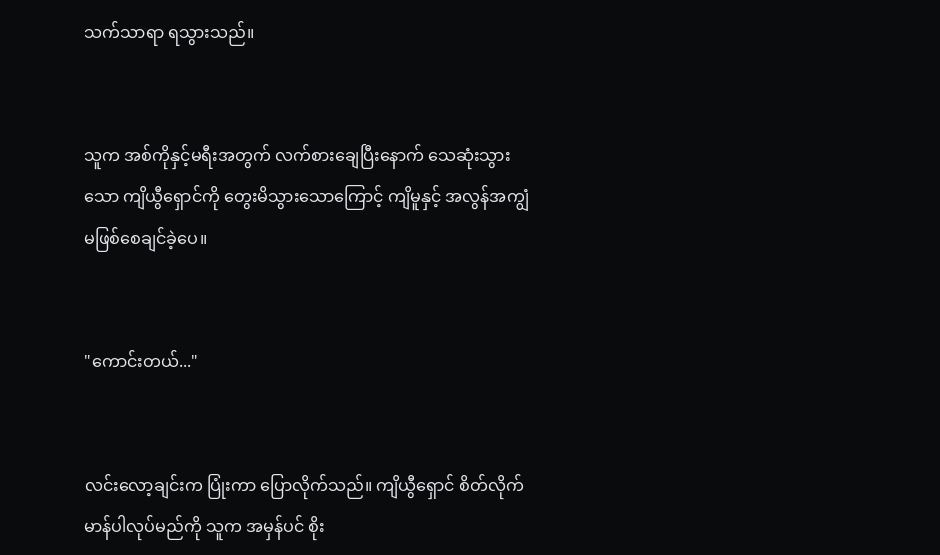သက်သာရာ ရသွားသည်။


သူက အစ်ကိုနှင့်မရီးအတွက် လက်စား‌ချေပြီးနောက် သေဆုံးသွားသော ကျိယွီရှောင်ကို တွေးမိသွားသောကြောင့် ကျိမူနှင့် အလွန်အကျွံ မဖြစ်စေချင်ခဲ့ပေ။


"ကောင်းတယ်..."


လင်းလော့ချင်းက ပြုံးကာ ပြောလိုက်သည်။ ကျိယွီရှောင် စိတ်လိုက်မာန်ပါလုပ်မည်ကို သူက အမှန်ပင် စိုး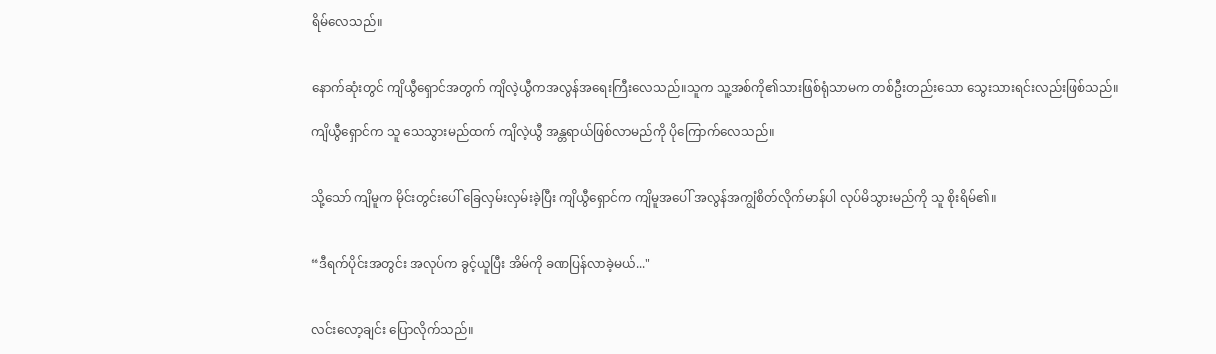ရိမ်လေသည်။


နောက်ဆုံးတွင် ကျိယွီရှောင်အတွက် ကျိလဲ့ယွီကအလွန်အရေးကြီးလေသည်။သူက သူ့အစ်ကို၏သားဖြစ်ရုံသာမက တစ်ဦးတည်းသော သွေးသားရင်းလည်းဖြစ်သည်။

ကျိယွီရှောင်က သူ သေသွားမည်ထက် ကျိလဲ့ယွီ အန္တရာယ်ဖြစ်လာမည်ကို ပိုကြောက်လေသည်။


သို့သော် ကျိမူက မိုင်းတွင်းပေါ် ခြေလှမ်းလှမ်းခဲ့ပြီး ကျိယွီရှောင်က ကျိမူအပေါ် အလွန်အကျွံစိတ်လိုက်မာန်ပါ လုပ်မိသွားမည်ကို သူ စိုးရိမ်၏။


“ဒီရက်ပိုင်းအတွင်း အလုပ်က ခွင့်ယူပြီး အိမ်ကို ခဏပြန်လာခဲ့မယ်..."


လင်းလော့ချင်း ပြောလိုက်သည်။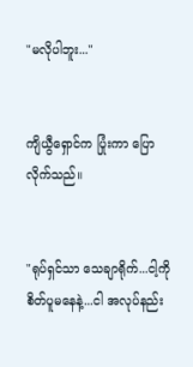"မလိုပါဘူး..."


ကျိယွီရှောင်က ပြုံးကာ ပြောလိုက်သည်။


"ရုပ်ရှင်သာ သေချာရိုက်...ငါ့ကို စိတ်ပူမနေနဲ့...ငါ အလုပ်နည်း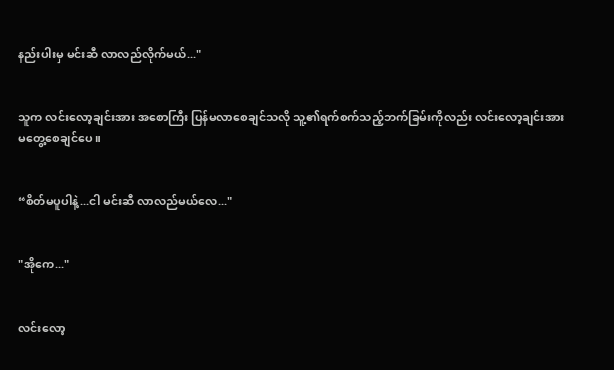နည်းပါးမှ မင်းဆီ လာလည်လိုက်မယ်..."


သူက လင်းလော့ချင်းအား အစောကြီး ပြန်မလာစေချင်သလို သူ့၏ရက်စက်သည့်ဘက်ခြမ်းကိုလည်း လင်းလော့ချင်းအား မတွေ့စေချင်ပေ။


“စိတ်မပူပါနဲ့...ငါ မင်းဆီ လာလည်မယ်လေ..."


"အိုကေ..."


လင်းလော့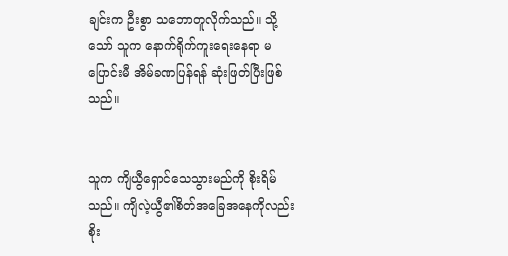ချင်းက ဦးစွာ သဘောတူလိုက်သည်။ သို့သော် သူက နောက်ရိုက်ကူးရေးနေရာ မပြောင်းမီ အိမ်ခဏပြန်ရန် ဆုံးဖြတ်ပြီးဖြစ်သည်။


သူက ကျိယွီရှောင်သေသွားမည်ကို စိုးရိမ်သည်။ ကျိလဲ့ယွီ၏စိတ်အခြေအနေကိုလည်း စိုး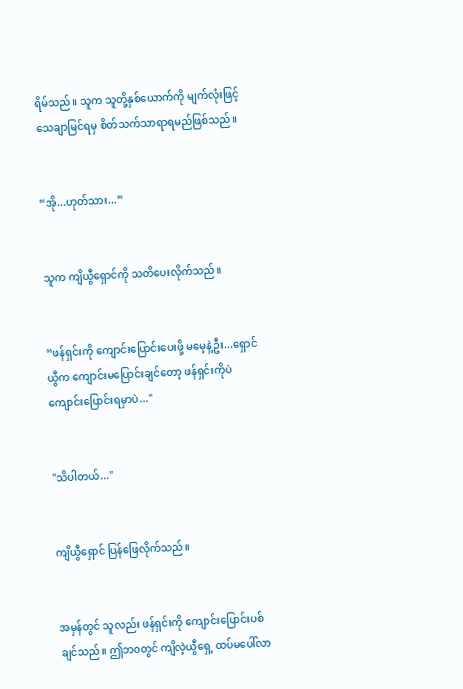ရိမ်သည်။ သူက သူတို့နှစ်ယောက်ကို မျက်လုံးဖြင့် သေချာမြင်ရမှ စိတ်သက်သာရာရမည်ဖြစ်သည်။


“အို...ဟုတ်သား...”


သူက ကျိယွီရှောင်ကို သတိပေးလိုက်သည်။


“ဖန်ရှင်းကို ကျောင်းပြောင်းပေးဖို့ မမေ့နဲ့ဦး...ရှောင်ယွီက ကျောင်းမပြောင်းချင်တော့ ‌ဖန်ရှင်းကိုပဲ ကျောင်းပြောင်းရမှာပဲ..."


"သိပါတယ်..."


ကျိယွီရှောင် ပြန်ဖြေလိုက်သည်။


အမှန်တွင် သူလည်း ဖန်ရှင်းကို ကျောင်းပြောင်းပစ်ချင်သည်။ ဤဘ၀တွင် ကျိလဲ့ယွီရှေ့ ထပ်မပေါ်လာ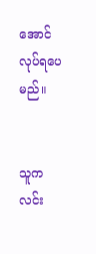အောင် လုပ်ရပေမည်။


သူက လင်း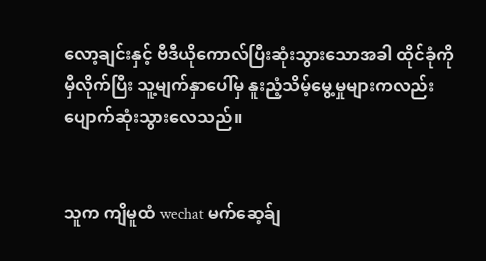လော့ချင်းနှင့် ဗီဒီယိုကောလ်ပြီးဆုံးသွားသောအခါ ထိုင်ခုံကို မှီလိုက်ပြီး သူ့မျက်နှာပေါ်မှ နူးညံ့သိမ့်မွေ့မှုများကလည်း ပျောက်ဆုံးသွားလေသည်။


သူက ကျိမူထံ wechat မက်ဆေ့ခ်ျ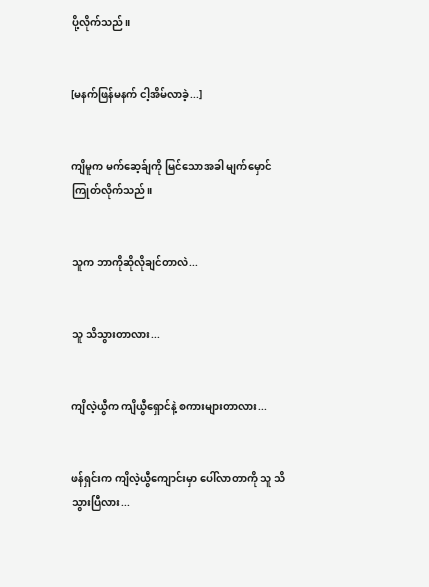ပို့လိုက်သည်။


[မနက်ဖြန်မနက် ငါ့အိမ်လာခဲ့...]


ကျိမူက မက်ဆေ့ခ်ျကို မြင်သောအခါ မျက်မှောင်ကြုတ်လိုက်သည်။


သူက ဘာကိုဆိုလိုချင်တာလဲ...


သူ သိသွားတာလား...


ကျိလဲ့ယွီက ကျိယွီရှောင်နဲ့ စကားများတာလား...


ဖန်ရှင်းက ကျိလဲ့ယွီကျောင်းမှာ ပေါ်လာတာကို သူ သိသွားပြီလား...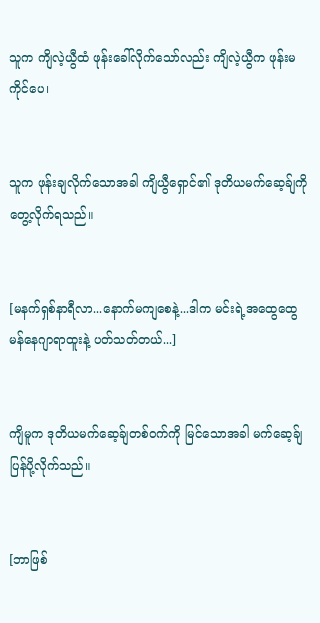သူက ကျိလဲ့ယွီထံ ဖုန်းခေါ်လိုက်သော်လည်း ကျိလဲ့ယွီက ဖုန်းမကိုင်ပေ၊


သူက ဖုန်းချလိုက်သောအခါ ကျိယွီရှောင်၏ ဒုတိယမက်ဆေ့ခ်ျကို တွေ့လိုက်ရသည်။


[မနက်ရှစ်နာရီလာ...နောက်မကျစေနဲ့...ဒါက မင်းရဲ့အထွေထွေမန်နေဂျာရာထူးနဲ့ ပတ်သတ်တယ်...]


ကျိမူက ဒုတိယမက်ဆေ့ခ်ျတစ်၀က်ကို မြင်သောအခါ မက်ဆေ့ခ်ျပြန်ပို့လိုက်သည်။


[ဘာဖြစ်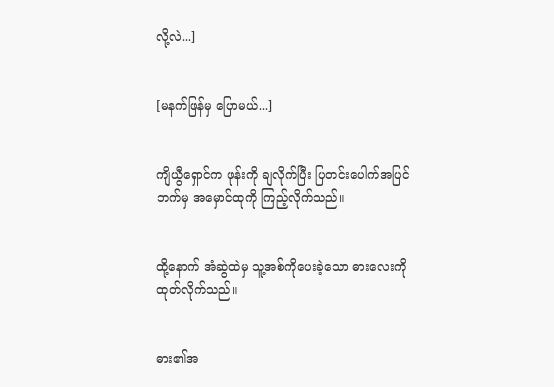လို့လဲ...]


[မနက်ဖြန်မှ ပြောမယ်...]


ကျိယွီရှောင်က ဖုန်းကို ချလိုက်ပြီး ပြတင်းပေါက်အပြင်ဘက်မှ အမှောင်ထုကို ကြည့်လိုက်သည်။


ထို့နောက် အံဆွဲထဲမှ သူ့အစ်ကိုပေးခဲ့သော ဓားလေးကို ထုတ်လိုက်သည်။


ဓား၏အ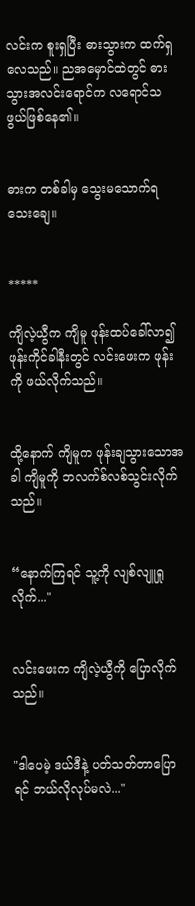လင်းက စူးရှပြီး ဓားသွားက ထက်ရှလေသည်။ ညအမှောင်ထဲတွင် ဓားသွားအလင်းရောင်က လရောင်သဖွယ်ဖြစ်နေ၏။


ဓားက တစ်ခါမှ သွေးမသောက်ရသေး‌ချေ။


*****

ကျိလဲ့ယွီက ကျိမူ ဖုန်းထပ်ခေါ်လာ၍ ဖုန်းကိုင်ခါနီးတွင် လင်းဖေးက ဖုန်းကို ဖယ်လိုက်သည်။


ထို့နောက် ကျိမူက ဖုန်းချသွားသောအခါ ကျိမူကို ဘလက်စ်လစ်သွင်းလိုက်သည်။


“နောက်ကြရင် သူ့ကို လျစ်လျူရှုလိုက်..."


လင်းဖေးက ကျိလဲ့ယွီကို ပြောလိုက်သည်။


"ဒါပေမဲ့ ဒယ်ဒီနဲ့ ပတ်သတ်တာပြောရင် ဘယ်လိုလုပ်မလဲ..."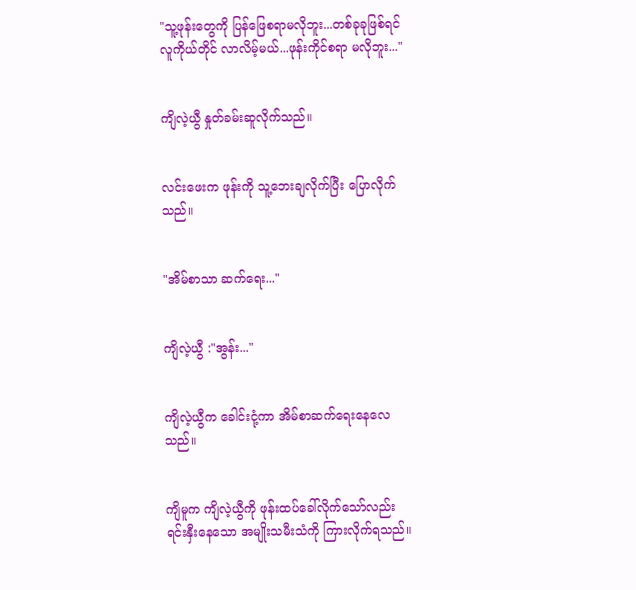"သူ့ဖုန်းတွေကို ပြန်ဖြေစရာမလိုဘူး...တစ်ခုခုဖြစ်‌ရင် လူကိုယ်တိုင် လာလိမ့်မယ်...ဖုန်းကိုင်စရာ မလိုဘူး..."


ကျိလဲ့ယွီ နှုတ်ခမ်းဆူလိုက်သည်။


လင်းဖေးက ဖုန်းကို သူ့ဘေးချလိုက်ပြီး ပြောလိုက်သည်။


"အိမ်စာသာ ဆက်ရေး..."


ကျိလဲ့ယွီ :"အွန်း..."


ကျိလဲ့ယွီက ခေါင်းငုံ့ကာ အိမ်စာဆက်ရေးနေလေသည်။


ကျိမူက ကျိလဲ့ယွီကို ဖုန်းထပ်ခေါ်လိုက်သော်လည်း ရင်းနှီးနေသော အမျိုးသမီးသံကို ကြားလိုက်ရသည်။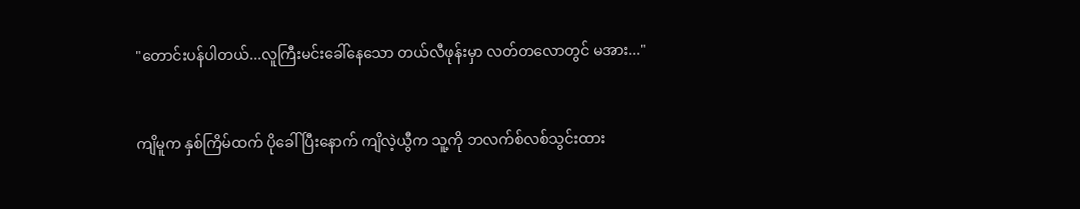"တောင်းပန်ပါတယ်...လူကြီးမင်းခေါ်နေသော တယ်လီဖုန်းမှာ လတ်တလောတွင် မအား..."


ကျိမူက နှစ်ကြိမ်ထက် ပိုခေါ်ပြီးနောက် ကျိလဲ့ယွီက သူ့ကို ဘလက်စ်လစ်သွင်းထား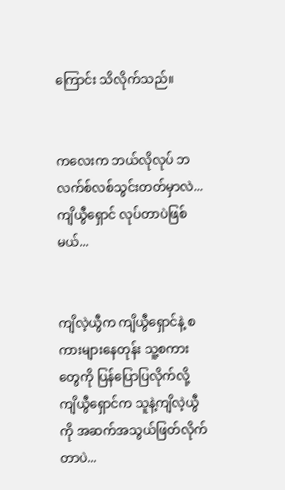ကြောင်း သိလိုက်သည်။


ကလေးက ဘယ်လိုလုပ် ဘလက်စ်လစ်သွင်းတတ်မှာလဲ...ကျိယွီရှောင် လုပ်တာပဲဖြစ်မယ်...


ကျိလဲ့ယွီက ကျိယွီရှောင်နဲ့ စကားများနေတုန်း သူ့စကားတွေကို ပြန်ပြောပြလိုက်လို့ ကျိယွီရှောင်က သူနဲ့ကျိလဲ့ယွီကို အဆက်အသွယ်ဖြတ်လိုက်တာပဲ...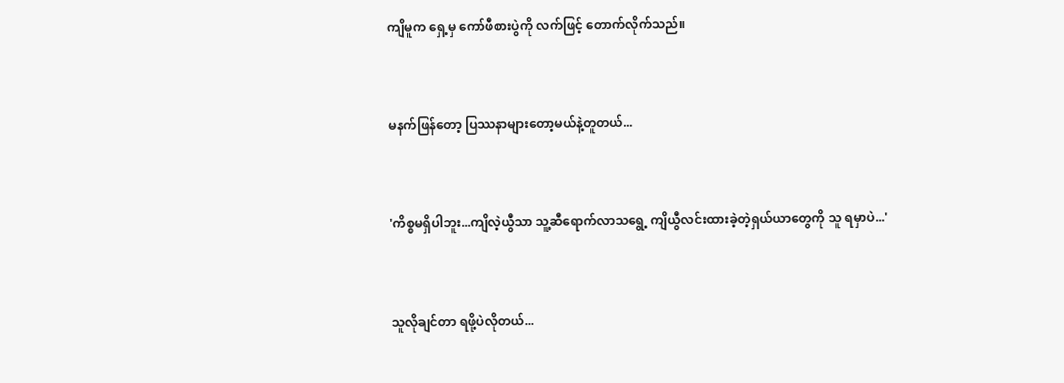ကျိမူက ရှေ့မှ ကော်ဖီစားပွဲကို လက်ဖြင့် တောက်လိုက်သည်။


မနက်ဖြန်တော့ ပြဿနာများတော့မယ်နဲ့တူတယ်...


'ကိစ္စမရှိပါဘူး...ကျိလဲ့ယွီသာ သူ့ဆီရောက်လာသရွေ့ ကျိယွီလင်းထားခဲ့တဲ့ရှယ်ယာတွေကို ‌သူ ရမှာပဲ...'


သူလိုချင်တာ ရဖို့ပဲလိုတယ်...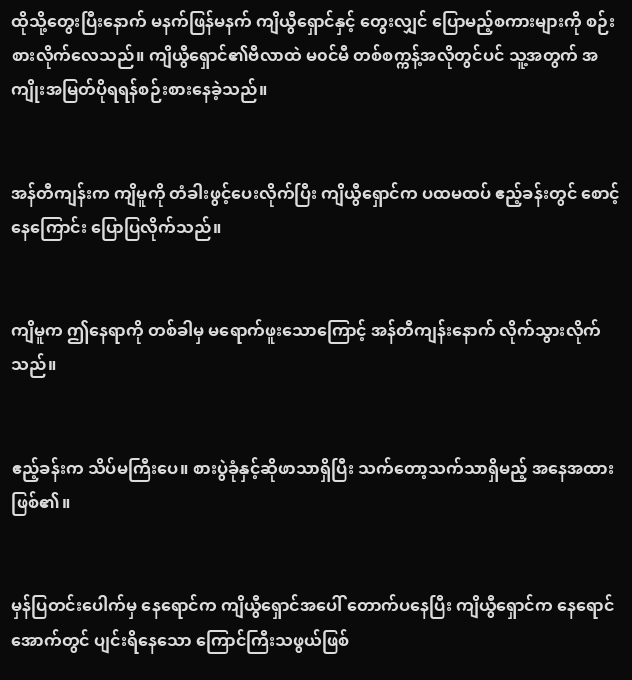ထိုသို့တွေးပြီးနောက် မနက်ဖြန်မနက် ကျိယွီရှောင်နှင့် တွေးလျှင် ပြောမည့်စကားများကို စဉ်းစားလိုက်လေသည်။ ကျိယွီရှောင်၏ဗီလာထဲ မ၀င်မီ တစ်စက္ကန့်အလိုတွင်ပင် သူ့အတွက် အကျိုးအမြတ်ပိုရရန်စဉ်းစားနေခဲ့သည်။


အန်တီကျန်းက ကျိမူကို တံခါးဖွင့်ပေးလိုက်ပြီး ကျိယွီရှောင်က ပထမထပ် ဧည့်ခန်းတွင် စောင့်နေကြောင်း ပြောပြလိုက်သည်။


ကျိမူက ဤနေရာကို တစ်ခါမှ မရောက်ဖူးသောကြောင့် အန်တီကျန်းနောက် လိုက်သွားလိုက်သည်။


ဧည့်ခန်းက သိပ်မကြီးပေ။ စားပွဲခုံနှင့်ဆိုဖာသာရှိပြီး သက်တော့သက်သာရှိမည့် အနေအထားဖြစ်၏။


မှန်ပြတင်းပေါက်မှ နေရောင်က ကျိယွီရှောင်အပေါ် တောက်ပနေပြီး ကျိယွီရှောင်က နေရောင်အောက်တွင် ပျင်းရိနေသော ကြောင်ကြီးသဖွယ်ဖြစ်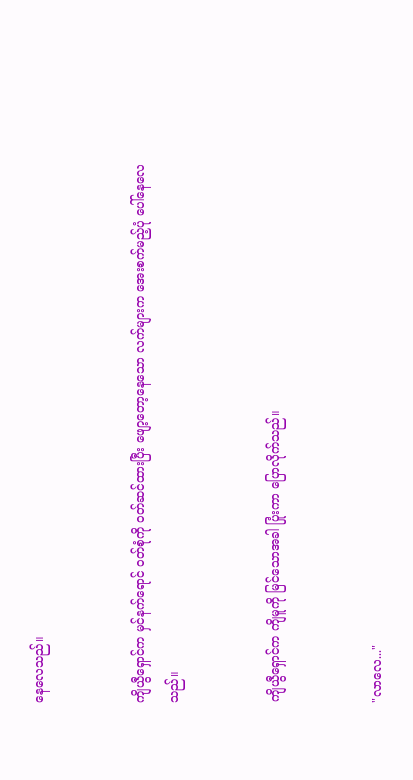နေလေသည်။


ကျိယွီရှောင်က မှင်နက်ရောင် ၀တ်စုံကို ၀တ်ဆင်ထားပြီး ဖျော့တော့နေသော လက်များက အေးစက်မည့်ပုံ ပေါ်နေလေသည်။


ကျိယွီရှောင်က ကျိမူကို မြင်သောအခါ ပြုံးကာ ပြောလိုက်သည်။


"လာလေ..."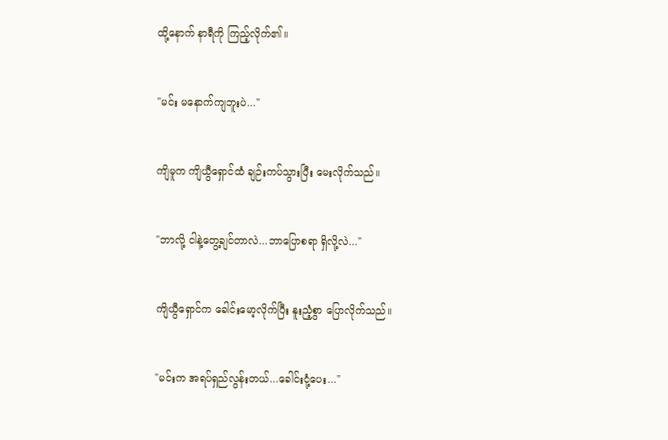ထို့နောက် နာရီကို ကြည့်လိုက်၏။


"မင်း မနောက်ကျဘူးပဲ..."


ကျိမူက ကျိယွီရှောင်ထံ ချဉ်းကပ်သွားပြီး မေးလိုက်သည်။


"ဘာလို့ ငါနဲ့တွေ့ချင်တာလဲ...ဘာပြောစရာ ရှိလို့လဲ..."


ကျိယွီရှောင်က ခေါင်းမော့လိုက်ပြီး နူးညံ့စွာ ပြောလိုက်သည်။


"မင်းက အရပ်ရှည်လွန်းတယ်...ခေါင်းငုံ့ပေး..."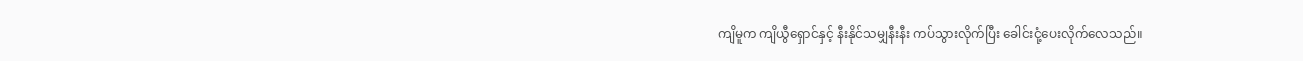ကျိမူက ကျိယွီရှောင်နှင့် နီးနိုင်သမျှနီးနီး ကပ်သွားလိုက်ပြီး ခေါင်းငုံ့ပေးလိုက်လေသည်။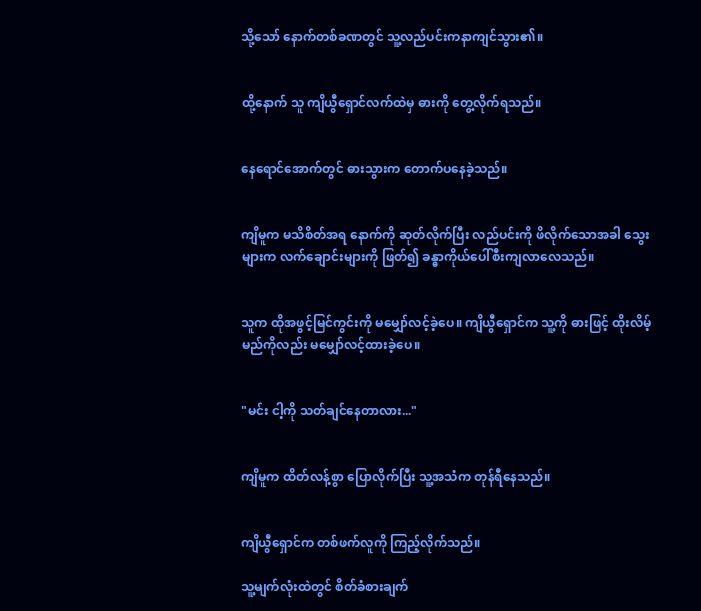သို့သော် နောက်တစ်ခဏတွင် သူ့လည်ပင်းကနာကျင်သွား၏။


ထို့နောက် သူ ကျိယွီရှောင်လက်ထဲမှ ဓားကို တွေ့လိုက်ရသည်။


နေရောင်အောက်တွင် ဓားသွားက တောက်ပနေခဲ့သည်။


ကျိမူက မသိစိတ်အရ နောက်ကို ဆုတ်လိုက်ပြီး လည်ပင်းကို ဖိလိုက်သောအခါ သွေးများက လက်ချောင်းများကို ဖြတ်၍ ခန္ဓာကိုယ်ပေါ်စီးကျလာလေသည်။


သူက ထိုအဖွင့်မြင်ကွင်းကို မမျှော်လင့်ခဲ့ပေ။ ကျိယွီရှောင်က သူ့ကို ဓားဖြင့် ထိုးလိမ့်မည်ကိုလည်း မမျှော်လင့်ထားခဲ့ပေ။


"မင်း ငါ့ကို သတ်ချင်နေတာလား..."


ကျိမူက ထိတ်လန့်စွာ ပြောလိုက်ပြီး သူ့အသံက တုန်ရီနေသည်။


ကျိယွီရှောင်က တစ်ဖက်လူကို ကြည့်လိုက်သည်။

သူ့မျက်လုံးထဲတွင် စိတ်ခံစားချက်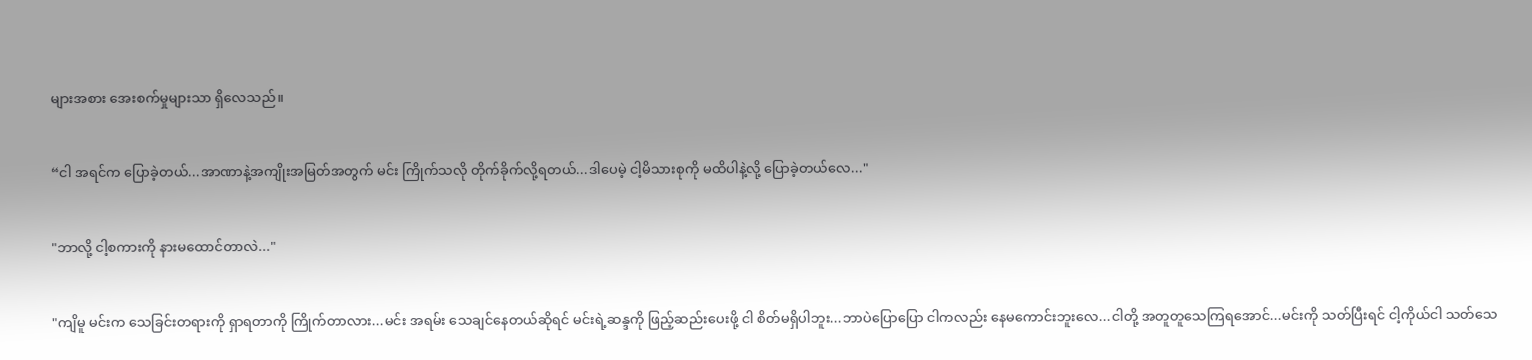များအစား အေးစက်မှုများသာ ရှိလေသည်။


“ငါ အရင်က ပြောခဲ့တယ်...အာဏာနဲ့အကျိုးအမြတ်အတွက် မင်း ကြိုက်သလို တိုက်ခိုက်လို့ရတယ်...ဒါပေမဲ့ ငါ့မိသားစုကို မထိပါနဲ့လို့ ပြောခဲ့တယ်လေ..."


"ဘာလို့ ငါ့စကားကို နားမထောင်တာလဲ..."


"ကျိမူ မင်းက သေခြင်းတရားကို ရှာရတာကို ကြိုက်တာလား...မင်း အရမ်း သေချင်နေတယ်ဆိုရင် မင်းရဲ့ဆန္ဒကို ဖြည့်ဆည်းပေးဖို့ ငါ စိတ်မရှိပါဘူး...ဘာပဲပြောပြော ငါကလည်း နေမကောင်းဘူးလေ...ငါတို့ အတူတူသေကြရအောင်...မင်းကို သတ်ပြီးရင် ငါ့ကိုယ်ငါ သတ်သေ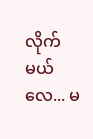လိုက်မယ်လေ... မ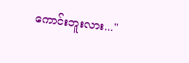ကောင်းဘူးလား..."